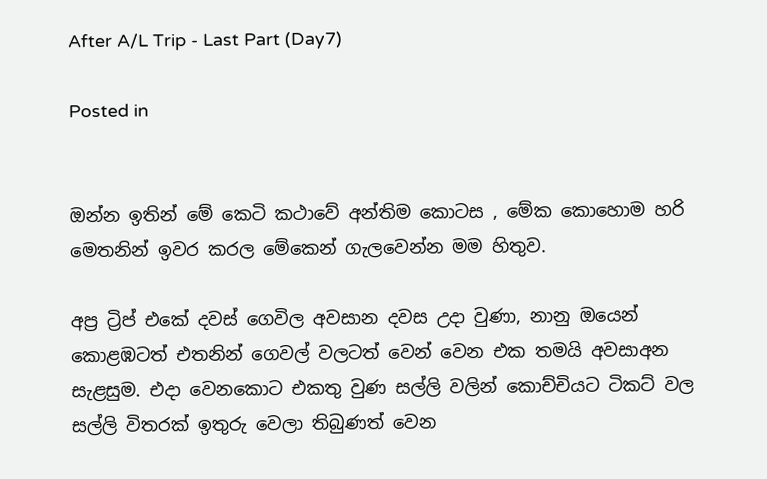After A/L Trip - Last Part (Day7)

Posted in


ඔන්න ඉතින් මේ කෙටි කථාවේ අන්තිම කොටස , මේක කොහොම හරි මෙතනින් ඉවර කරල මේකෙන් ගැලවෙන්න මම හිතුව.

අප්‍ර ට්‍රිප් එකේ දවස් ගෙවිල අවසාන දවස උදා වුණා, නානු ඔයෙන් කොළඹටත් එතනින් ගෙවල් වලටත් වෙන් වෙන එක තමයි අවසාඅන සැළසුම. එදා වෙනකොට එකතු වුණ සල්ලි වලින් කොච්චියට ටිකට් වල සල්ලි විතරක් ඉතුරු වෙලා තිබුණත් වෙන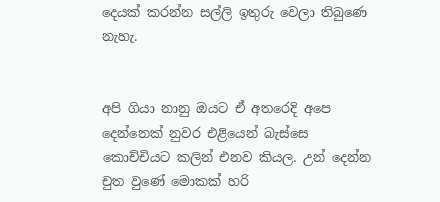දෙයක් කරන්න සල්ලි ඉතුරු වෙලා තිබුණෙ නැහැ.


අපි ගියා නානු ඔයට ඒ අතරෙදි අපෙ දෙන්නෙක් නුවර එළියෙන් බැස්සෙ කොච්චියට කලින් එනව කියල. උන් දෙන්න චුත වුණේ මොකක් හරි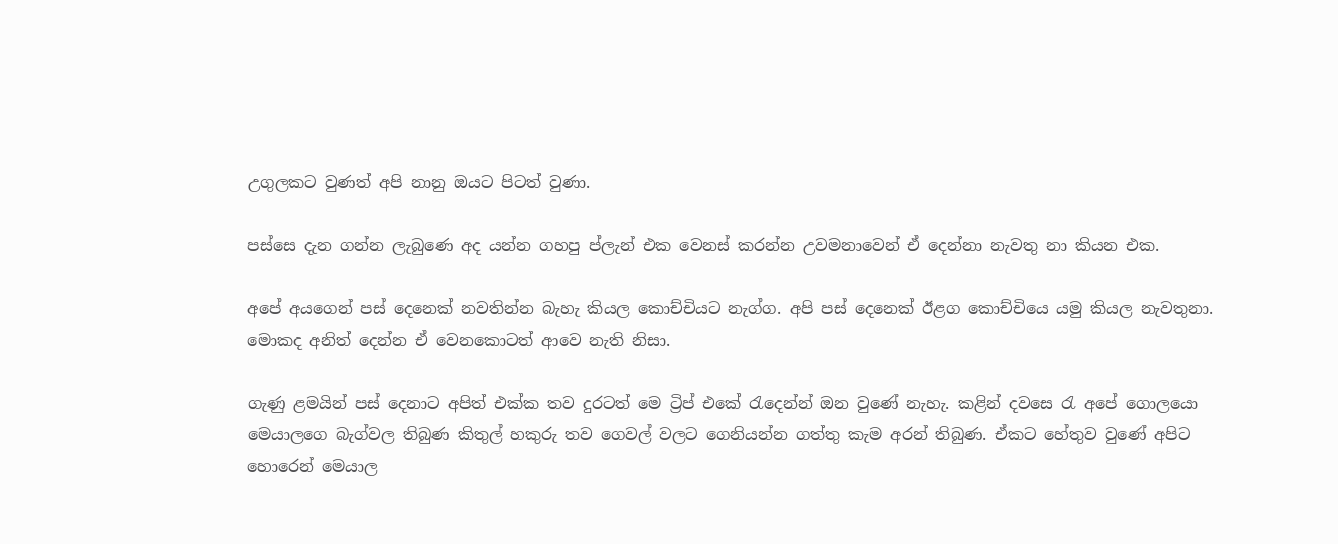උගුලකට වුණත් අපි නානු ඔයට පිටත් වුණා.

පස්සෙ දැන ගන්න ලැබුණෙ අද යන්න ගහපු ප්ලැන් එක වෙනස් කරන්න උවමනාවෙන් ඒ දෙන්නා නැවතු නා කියන එක.

අපේ අයගෙන් පස් දෙනෙක් නවතින්න බැහැ කියල කොච්චියට නැග්ග. අපි පස් දෙනෙක් ඊළග කොච්චියෙ යමු කියල නැවතුනා. මොකද අනිත් දෙන්න ඒ වෙනකොටත් ආවෙ නැති නිසා.

ගැණු ළමයින් පස් දෙනාට අපිත් එක්ක තව දුරටත් මෙ ට්‍රිප් එකේ රැදෙන්න් ඔන වුණේ නැහැ. කළින් දවසෙ රැ අපේ ගොලයො මෙයාලගෙ බැග්වල තිබුණ කිතුල් හකුරු තව ගෙවල් වලට ගෙනියන්න ගත්තු කැම අරන් තිබුණ. ඒකට හේතුව වුණේ අපිට හොරෙන් මෙයාල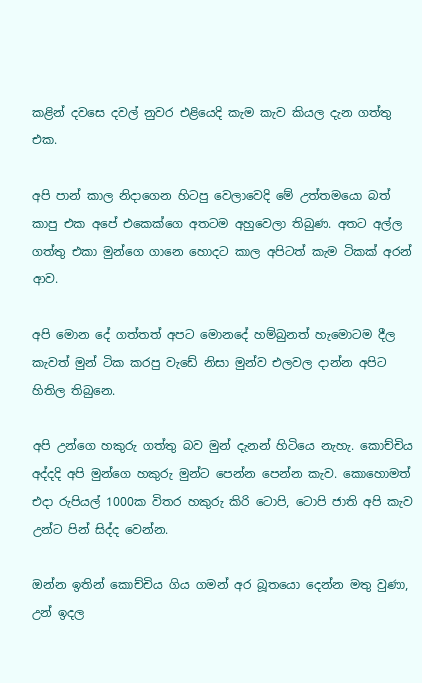කළින් දවසෙ දවල් නුවර එළියෙදි කැම කැව කියල දැන ගත්තු එක.

අපි පාන් කාල නිදාගෙන හිටපු වෙලාවෙදි මේ උත්තමයො බත් කාපු එක අපේ එකෙක්ගෙ අතටම අහුවෙලා තිබුණ. අතට අල්ල ගත්තු එකා මුන්ගෙ ගානෙ හොදට කාල අපිටත් කැම ටිකක් අරන් ආව.

අපි මොන දේ ගත්තත් අපට මොනදේ හම්බුනත් හැමොටම දීල කැවත් මුන් ටික කරපු වැඩේ නිසා මුන්ව එලවල දාන්න අපිට හිතිල තිබුනෙ.

අපි උන්ගෙ හකුරු ගත්තු බව මුන් දැනන් හිටියෙ නැහැ. කොච්චිය අද්දදි අපි මුන්ගෙ හකුරු මුන්ට පෙන්න පෙන්න කැව. කොහොමත් එදා රුපියල් 1000ක විතර හකුරු කිරි ටොපි, ටොපි ජාති අපි කැව උන්ට පින් සිද්ද වෙන්න.

ඔන්න ඉතින් කොච්චිය ගිය ගමන් අර බූතයො දෙන්න මතු වුණා, උන් ඉදල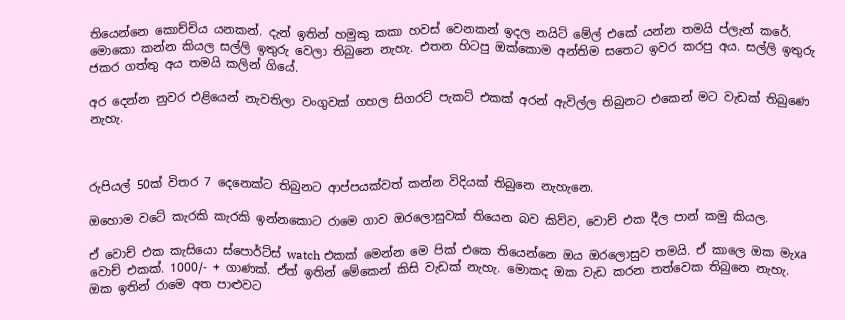තියෙන්නෙ කොච්චිය යනකන්. දැන් ඉතින් හමුකු කකා හවස් වෙනකන් ඉදල නයිට් මේල් එකේ යන්න තමයි ප්ලැන් කරේ. මොකො කන්න කියල සල්ලි ඉතුරු වෙලා තිබුනෙ නැහැ. එතන හිටපු ඔක්කොම අන්තිම සතෙට ඉවර කරපු අය. සල්ලි ඉතුරු ජකර ගත්තු අය තමයි කලින් ගියේ.

අර දෙන්න නුවර එළියෙන් නැවතිලා වංගුවක් ගහල සිගරට් පැකට් එකක් අරන් ඇවිල්ල තිබුනට එකෙන් මට වැඩක් තිබුණෙ නැහැ.



රුපියල් 50ක් විතර 7 දෙනෙක්ට තිබුනට ආප්පයක්වත් කන්න විදියක් තිබුනෙ නැහැනෙ.

ඔහොම වටේ කැරකි කැරකි ඉන්නකොට රාමෙ ගාව ඔරලොසුවක් තියෙන බව කිව්ව, වොච් එක දීල පාන් කමු කියල.

ඒ වොච් එක කැසියො ස්පොර්ට්ස් watch එකක් මෙන්න මෙ පික් එකෙ තියෙන්නෙ ඔය ඔරලොසුව තමයි. ඒ කාලෙ ඔක මැxa වොච් එකක්. 1000/- + ගාණක්. ඒත් ඉතින් මේකෙන් කිසි වැඩක් නැහැ. මොකද ඔක වැඩ කරන තත්වෙක තිබුනෙ නැහැ. ඔක ඉතින් රාමෙ අත පාළුවට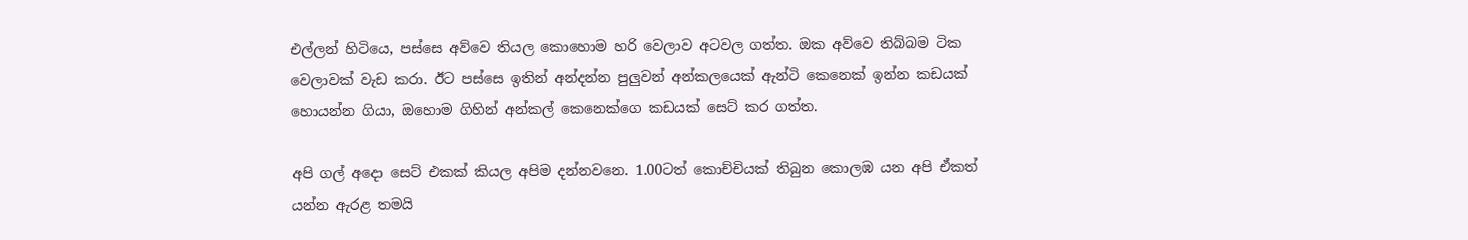එල්ලන් හිටියෙ, පස්සෙ අව්වෙ තියල කොහොම හරි වෙලාව අටවල ගත්ත. ඔක අව්වෙ තිබ්බම ටික වෙලාවක් වැඩ කරා. ඊට පස්සෙ ඉතින් අන්දන්න පුලුවන් අන්කලයෙක් ඇන්ටි කෙනෙක් ඉන්න කඩයක් හොයන්න ගියා, ඔහොම ගිහින් අන්කල් කෙනෙක්ගෙ කඩයක් සෙට් කර ගත්ත.

අපි ගල් අදො සෙට් එකක් කියල අපිම දන්නවනෙ. 1.00ටත් කොච්චියක් තිබුන කොලඹ යන අපි ඒකත් යන්න ඇරළ තමයි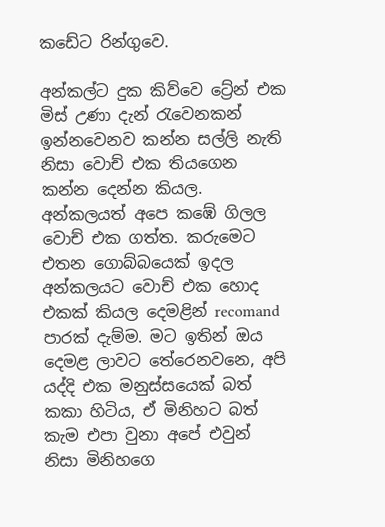කඩේට රින්ගුවෙ.

අන්කල්ට දුක කිව්වෙ ට්‍රේන් එක මිස් උණා දැන් රැවෙනකන් ඉන්නවෙනව කන්න සල්ලි නැති නිසා වොච් එක තියගෙන කන්න දෙන්න කියල. අන්කලයත් අපෙ කඹේ ගිලල වොච් එක ගත්ත. කරුමෙට එතන ගොබ්බයෙක් ඉදල අන්කලයට වොච් එක හොද එකක් කියල දෙමළින් recomand පාරක් දැම්ම. මට ඉතින් ඔය දෙමළ ලාවට තේරෙනවනෙ, අපි යද්දි එක මනුස්සයෙක් බත් කකා හිටිය, ඒ මිනිහට බත් කැම එපා වුනා අපේ එවුන් නිසා මිනිහගෙ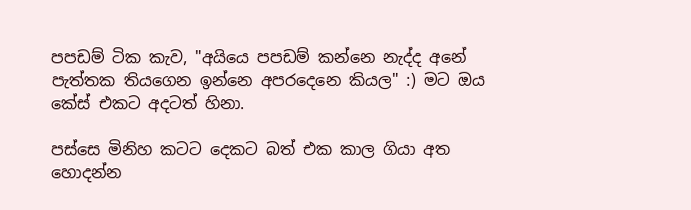පපඩම් ටික කැව, "අයියෙ පපඩම් කන්නෙ නැද්ද අනේ පැත්තක තියගෙන ඉන්නෙ අපරදෙනෙ කියල" :) මට ඔය කේස් එකට අදටත් හිනා.

පස්සෙ මිනිහ කටට දෙකට බත් එක කාල ගියා අත හොදන්න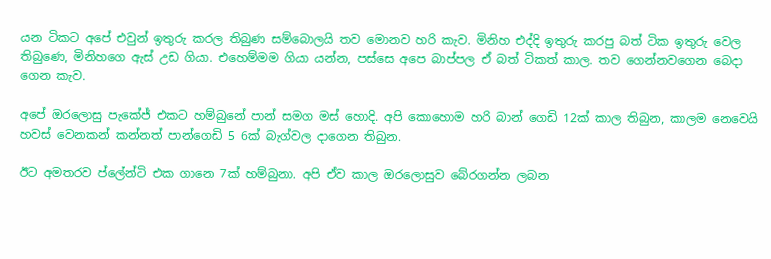යන ටිකට අපේ එවුන් ඉතුරු කරල තිබුණ සම්බොලයි තව මොනව හරි කැව. මිනිහ එද්දි ඉතුරු කරපු බත් ටික ඉතුරු වෙල තිබුණෙ, මිනිහගෙ ඇස් උඩ ගියා. එහෙම්මම ගියා යන්න, පස්සෙ අපෙ බාප්පල ඒ බත් ටිකත් කාල. තව ගෙන්නවගෙන බෙදා ගෙන කැව.

අපේ ඔරලොසු පැකේජ් එකට හම්බුනේ පාන් සමග මස් හොදි. අපි කොහොම හරි බාන් ගෙඩි 12ක් කාල තිබුන, කාලම නෙවෙයි හවස් වෙනකන් කන්නත් පාන්ගෙඩි 5 6ක් බැග්වල දාගෙන තිබුන.

ඊට අමතරව ප්ලේන්ටි එක ගානෙ 7ක් හම්බුනා. අපි ඒව කාල ඔරලොසුව බේරගන්න ලබන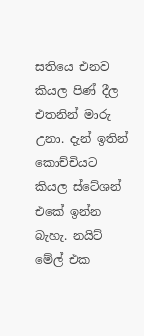සතියෙ එනව කියල පිණ් දීල එතනින් මාරු උනා. දැන් ඉතින් කොච්චියට කියල ස්ටේශන් එකේ ඉන්න බැහැ. නයිට් මේල් එක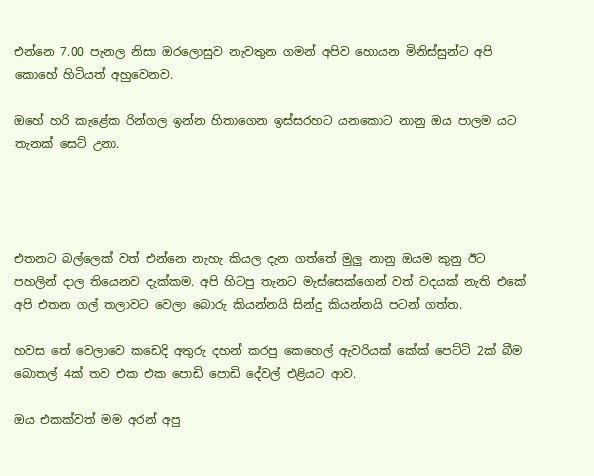එන්නෙ 7.00 පැනල නිසා ඔරලොසුව නැවතුන ගමන් අපිව හොයන මිනිස්සුන්ට අපි කොහේ හිටියත් අහුවෙනව.

ඔහේ හරි කැළේක රින්ගල ඉන්න හිතාගෙන ඉස්සරහට යනකොට නානු ඔය පාලම යට තැනක් සෙට් උනා.




එතනට බල්ලෙක් වත් එන්නෙ නැහැ කියල දැන ගත්තේ මුලු නානු ඔයම කුනු ඊට පහලින් දාල තියෙනව දැක්කම. අපි හිටපු තැනට මැස්සෙක්ගෙන් වත් වදයක් නැති එකේ අපි එතන ගල් තලාවට වෙලා බොරු කියන්නයි සින්දු කියන්නයි පටන් ගත්ත.

හවස තේ වෙලාවෙ කඩෙදි අතුරු දහන් කරපු කෙහෙල් ඇවරියක් කේක් පෙට්ටි 2ක් බීම බොතල් 4ක් තව එක එක පොඩි පොඩි දේවල් එළියට ආව.

ඔය එකක්වත් මම අරන් අපු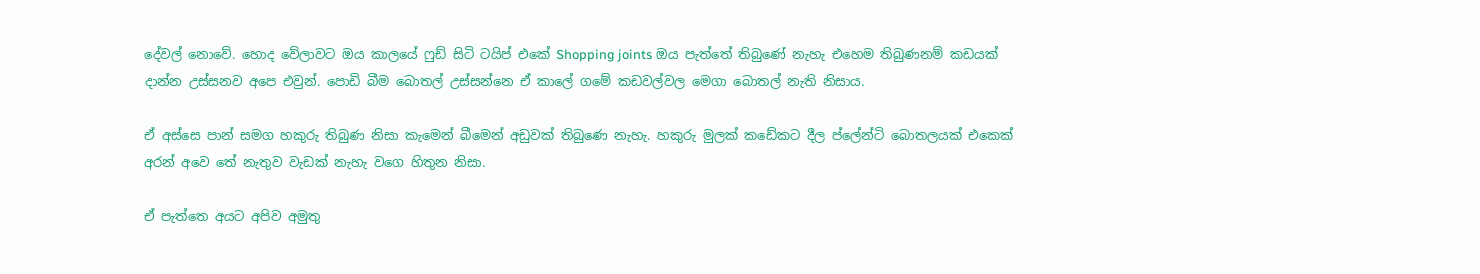දේවල් නොවේ. හොද වේලාවට ඔය කාලයේ ෆුඩ් සිටි ටයිප් එකේ Shopping joints ඔය පැත්තේ තිබුණේ නැහැ එහෙම තිබුණනම් කඩයක් දාන්න උස්සනව අපෙ එවුන්. පොඩි බීම බොතල් උස්සන්නෙ ඒ කාලේ ගමේ කඩවල්වල මෙගා බොතල් නැති නිසාය.

ඒ අස්සෙ පාන් සමග හකුරු තිබුණ නිසා කැමෙන් බීමෙන් අඩුවක් තිබුණෙ නැහැ. හකුරු මුලක් කඩේකට දීල ප්ලේන්ටි බොතලයක් එකෙක් අරන් අවෙ තේ නැතුව වැඩක් නැහැ වගෙ හිතුන නිසා.

ඒ පැත්තෙ අයට අපිව අමුතු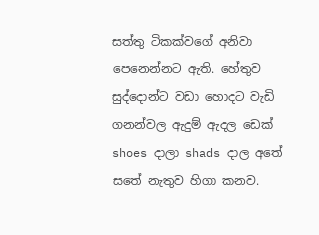සත්තු ටිකක්වගේ අනිවා පෙනෙන්නට ඇති. හේතුව සුද්දොන්ට වඩා හොදට වැඩි ගනන්වල ඇදුම් ඇදල ඩෙක් shoes දාලා shads දාල අතේ සතේ නැතුව හිගා කනව.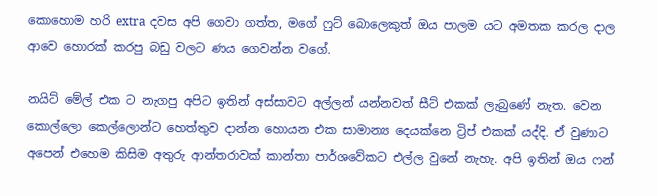කොහොම හරි extra දවස අපි ගෙවා ගත්ත, මගේ ෆුට් බොලෙකුත් ඔය පාලම යට අමතක කරල දාල ආවෙ හොරක් කරපු බඩු වලට ණය ගෙවන්න වගේ.

නයිට් මේල් එක ට නැගපු අපිට ඉතින් අස්සාවට අල්ලන් යන්නවත් සීට් එකක් ලැබුණේ නැත. වෙන කොල්ලො කෙල්ලොන්ට හෙත්තුව දාන්න හොයන එක සාමාන්‍ය දෙයක්නෙ ට්‍රිප් එකක් යද්දි. ඒ වුණාට අපෙන් එහෙම කිසිම අතුරු ආන්තරාවක් කාන්තා පාර්ශවේකට එල්ල වුනේ නැහැ. අපි ඉතින් ඔය ෆන්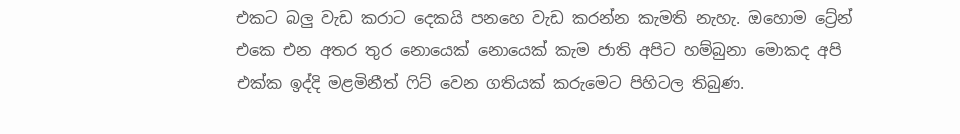එකට බලු වැඩ කරාට දෙකයි පනහෙ වැඩ කරන්න කැමති නැහැ. ඔහොම ට්‍රේන් එකෙ එන අතර තුර නොයෙක් නොයෙක් කැම ජාති අපිට හම්බුනා මොකද අපි එක්ක ඉද්දි මළමිනීත් ෆිට් වෙන ගතියක් කරුමෙට පිහිටල තිබුණ.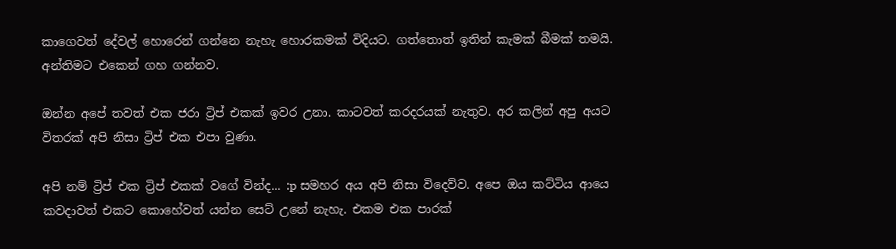කාගෙවත් දේවල් හොරෙන් ගන්නෙ නැහැ හොරකමක් විදියට. ගත්තොත් ඉතින් කැමක් බීමක් තමයි. අන්තිමට එකෙන් ගහ ගන්නව.

ඔන්න අපේ තවත් එක ජරා ට්‍රිප් එකක් ඉවර උනා. කාටවත් කරදරයක් නැතුව. අර කලින් අපු අයට විතරක් අපි නිසා ට්‍රිප් එක එපා වුණා.

අපි නම් ට්‍රිප් එක ට්‍රිප් එකක් වගේ වින්ද... :p සමහර අය අපි නිසා විදෙව්ව. අපෙ ඔය කට්ටිය ආයෙ කවදාවත් එකට කොහේවත් යන්න සෙට් උනේ නැහැ. එකම එක පාරක්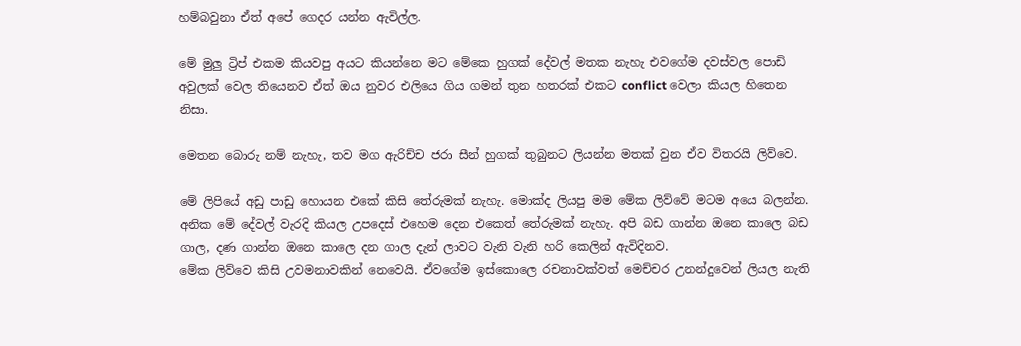හම්බවුනා ඒත් අපේ ගෙදර යන්න ඇවිල්ල.

මේ මුලු ට්‍රිප් එකම කියවපු අයට කියන්නෙ මට මේකෙ හුගක් දේවල් මතක නැහැ එවගේම දවස්වල පොඩි අවුලක් වෙල තියෙනව ඒත් ඔය නුවර එලියෙ ගිය ගමන් තුන හතරක් එකට conflict වෙලා කියල හිතෙන නිසා.

මෙතන බොරු නම් නැහැ, තව මග ඇරිච්ච ජරා සීන් හුගක් තුබුනට ලියන්න මතක් වුන ඒව විතරයි ලිව්වෙ.

මේ ලිපියේ අඩු පාඩු හොයන එකේ කිසි තේරුමක් නැහැ. මොක්ද ලියපු මම මේක ලිව්වේ මටම අයෙ බලන්න. අනික මේ දේවල් වැරදි කියල උපදෙස් එහෙම දෙන එකෙත් තේරුමක් නැහැ. අපි බඩ ගාන්න ඔනෙ කාලෙ බඩ ගාල, දණ ගාන්න ඔනෙ කාලෙ දන ගාල දැන් ලාවට වැනි වැනි හරි කෙලින් ඇවිදිනව.
මේක ලිව්වෙ කිසි උවමනාවකින් නෙවෙයි. ඒවගේම ඉස්කොලෙ රචනාවක්වත් මෙච්චර උනන්දුවෙන් ලියල නැති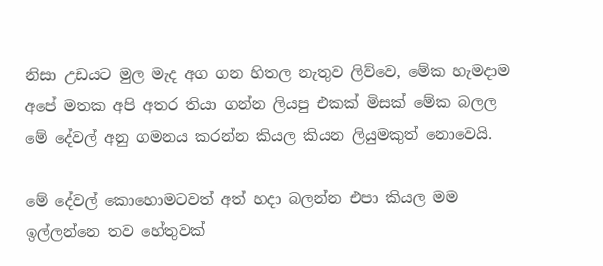නිසා උඩයට මුල මැද අග ගන හිතල නැතුව ලිව්වෙ, මේක හැමදාම අපේ මතක අපි අතර තියා ගන්න ලියපු එකක් මිසක් මේක බලල මේ දේවල් අනු ගමනය කරන්න කියල කියන ලියුමකුත් නොවෙයි.

මේ දේවල් කොහොමටවත් අත් හදා බලන්න එපා කියල මම ඉල්ලන්නෙ තව හේතුවක්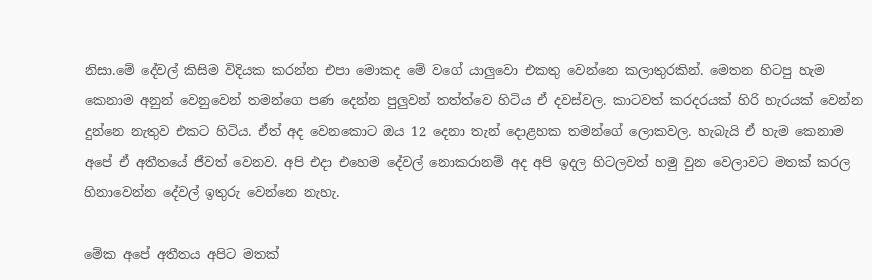නිසා.මේ දේවල් කිසිම විදියක කරන්න එපා මොකද මේ වගේ යාලුවො එකතු වෙන්නෙ කලාතුරකින්. මෙතන හිටපු හැම කෙනාම අනුන් වෙනුවෙන් තමන්ගෙ පණ දෙන්න පුලුවන් තත්ත්වෙ හිටිය ඒ දවස්වල. කාටවත් කරදරයක් හිරි හැරයක් වෙන්න දුන්නෙ නැතුව එකට හිටිය. ඒත් අද වෙනකොට ඔය 12 දෙනා තැන් දොළහක තමන්ගේ ලොකවල. හැබැයි ඒ හැම කෙනාම අපේ ඒ අතීතයේ ජීවත් වෙනව. අපි එදා එහෙම දේවල් නොකරානම් අද අපි ඉදල හිටලවත් හමු වුන වෙලාවට මතක් කරල හිනාවෙන්න දේවල් ඉතුරු වෙන්නෙ නැහැ.

මේක අපේ අතීතය අපිට මතක්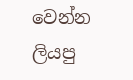වෙන්න ලියපු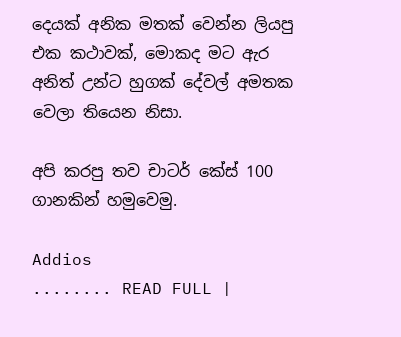දෙයක් අනික මතක් වෙන්න ලියපු එක කථාවක්, මොකද මට ඇර අනිත් උන්ට හුගක් දේවල් අමතක වෙලා තියෙන නිසා.

අපි කරපු තව චාටර් කේස් 100 ගානකින් හමුවෙමු.

Addios
........ READ FULL |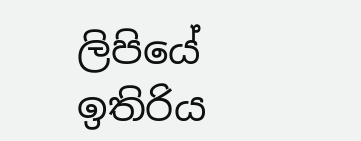ලිපියේ ඉතිරිය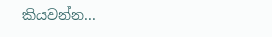කියවන්න...